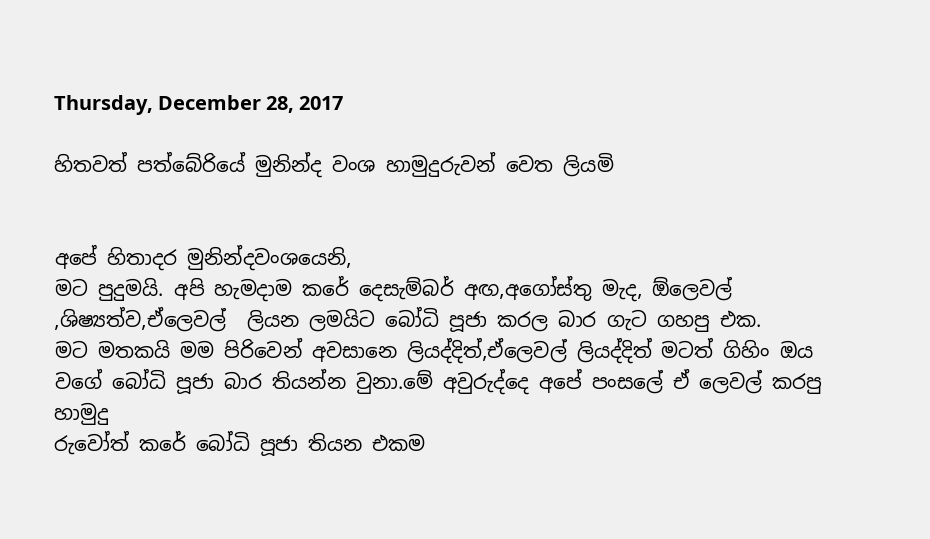Thursday, December 28, 2017

හිතවත් පත්බේරියේ මුනින්ද වංශ හාමුදුරුවන් වෙත ලියමි


අපේ හිතාදර මුනින්දවංශයෙනි,
මට පුදුමයි. අපි හැමදාම කරේ දෙසැම්බර් අඟ,අගෝස්තු මැද, ඕලෙවල් ,ශිෂ්‍යත්ව,ඒලෙවල්  ලියන ලමයිට බෝධි පූජා කරල බාර ගැට ගහපු එක.
මට මතකයි මම පිරිවෙන් අවසානෙ ලියද්දිත්,ඒලෙවල් ලියද්දිත් මටත් ගිහිං ඔය වගේ බෝධි පූජා බාර තියන්න වුනා.මේ අවුරුද්දෙ අපේ පංසලේ ඒ ලෙවල් කරපු හාමුදු
රුවෝත් කරේ බෝධි පූජා තියන එකම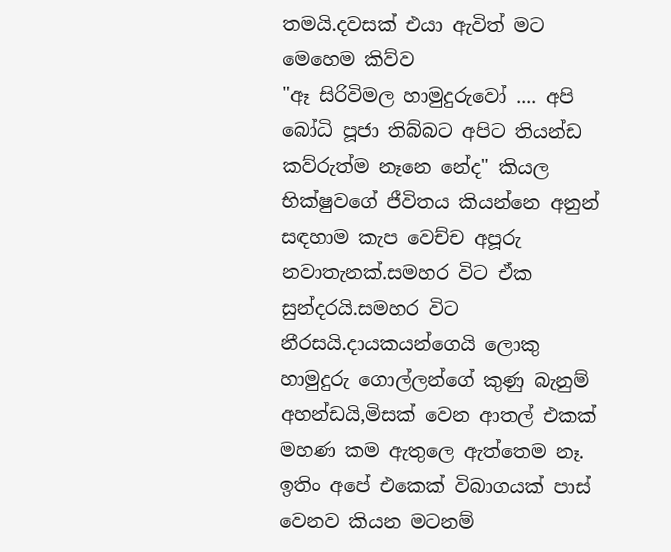තමයි.දවසක් එයා ඇවිත් මට මෙහෙම කිව්ව
"ඈ සිරිවිමල හාමුදුරුවෝ .... අපි බෝධි පූජා තිබ්බට අපිට තියන්ඩ කව්රුත්ම නෑනෙ නේද" කියල
භික්ෂුවගේ ජීවිතය කියන්නෙ අනුන් සඳහාම කැප වෙච්ච අපූරු නවාතැනක්.සමහර විට ඒක සුන්දරයි.සමහර විට නීරසයි.දායකයන්ගෙයි ලොකු හාමුදුරු ගොල්ලන්ගේ කුණු බැනුම් අහන්ඩයි,මිසක් වෙන ආතල් එකක් මහණ කම ඇතුලෙ ඇත්තෙම නෑ.
ඉතිං අපේ එකෙක් විබාගයක් පාස් වෙනව කියන මටනම්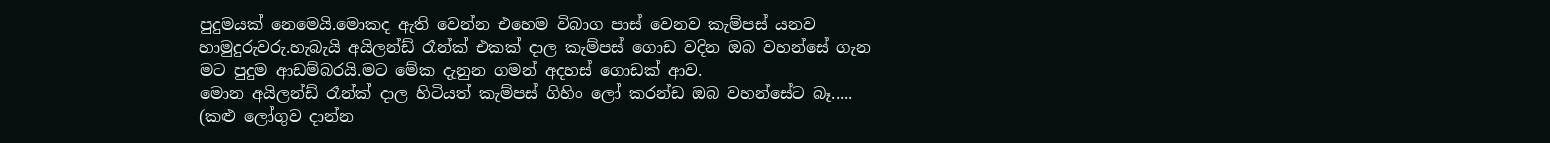පුදුමයක් නෙමෙයි.මොකද ඇති වෙන්න එහෙම විබාග පාස් වෙනව කැම්පස් යනව හාමුදුරුවරු.හැබැයි අයිලන්ඩ් රෑන්ක් එකක් දාල කැම්පස් ගොඩ වදින ඔබ වහන්සේ ගැන මට පුදුම ආඩම්බරයි.මට මේක දැනුන ගමන් අදහස් ගොඩක් ආව.
මොන අයිලන්ඩ් රෑන්ක් දාල හිටියත් කැම්පස් ගිහිං ලෝ කරන්ඩ ඔබ වහන්සේට බෑ..... (කළු ලෝගුව දාන්න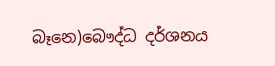බෑනෙ)බෞද්ධ දර්ශනය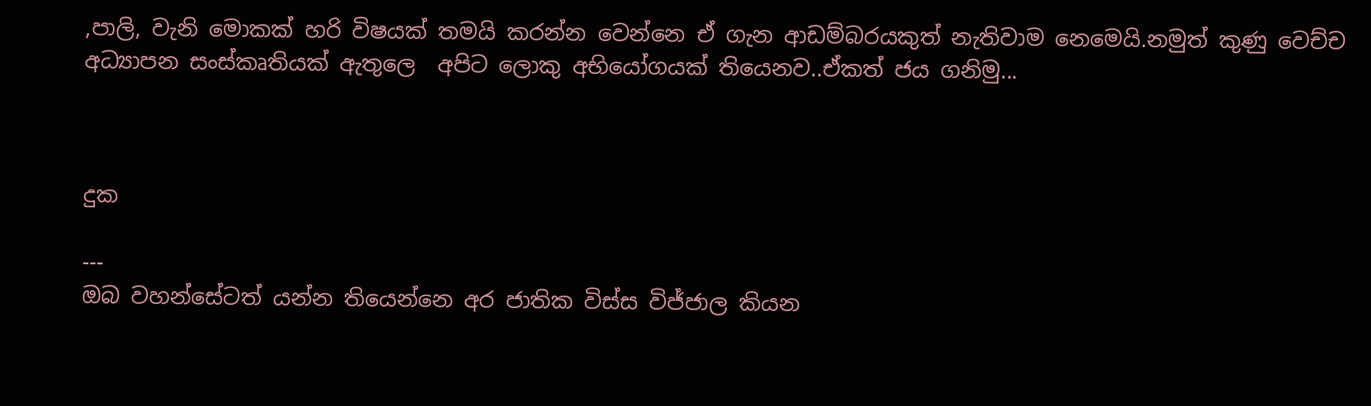,පාලි, වැනි මොකක් හරි විෂයක් තමයි කරන්න වෙන්නෙ ඒ ගැන ආඩම්බරයකුත් නැතිවාම නෙමෙයි.නමුත් කුණු වෙච්ච අධ්‍යාපන සංස්කෘතියක් ඇතුලෙ  අපිට ලොකු අභියෝගයක් තියෙනව..ඒකත් ජය ගනිමු...



දුක

---
ඔබ වහන්සේටත් යන්න තියෙන්නෙ අර ජාතික විස්ස විජ්ජාල කියන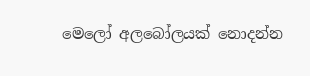මෙලෝ අලබෝලයක් නොදන්න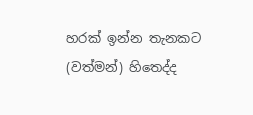හරක් ඉන්න තැනකට (වත්මන්) හිතෙද්ද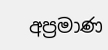අප්‍රමාණ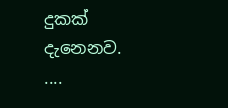දුකක් දැනෙනව.
....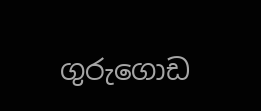ගුරුගොඩ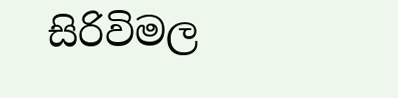සිරිවිමල